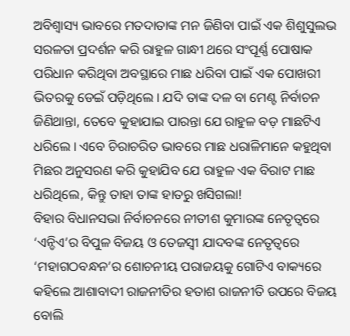ଅବିଶ୍ବାସ୍ୟ ଭାବରେ ମତଦାତାଙ୍କ ମନ ଜିଣିବା ପାଇଁ ଏକ ଶିଶୁସୁଲଭ ସରଳତା ପ୍ରଦର୍ଶନ କରି ରାହୁଳ ଗାନ୍ଧୀ ଥରେ ସଂପୂର୍ଣ୍ଣ ପୋଷାକ ପରିଧାନ କରିଥିବା ଅବସ୍ଥାରେ ମାଛ ଧରିବା ପାଇଁ ଏକ ପୋଖରୀ ଭିତରକୁ ଡେଇଁ ପଡ଼ିଥିଲେ। ଯଦି ତାଙ୍କ ଦଳ ବା ମେଣ୍ଟ ନିର୍ବାଚନ ଜିଣିଥାନ୍ତା, ତେବେ କୁହାଯାଇ ପାରନ୍ତା ଯେ ରାହୁଳ ବଡ଼ ମାଛଟିଏ ଧରିଲେ। ଏବେ ଚିରାଚରିତ ଭାବରେ ମାଛ ଧରାଳିମାନେ କହୁଥିବା ମିଛର ଅନୁସରଣ କରି କୁହାଯିବ ଯେ ରାହୁଳ ଏକ ବିରାଟ ମାଛ ଧରିଥିଲେ, କିନ୍ତୁ ତାହା ତାଙ୍କ ହାତରୁ ଖସିଗଲା!
ବିହାର ବିଧାନସଭା ନିର୍ବାଚନରେ ନୀତୀଶ କୁମାରଙ୍କ ନେତୃତ୍ବରେ ‘ଏନ୍ଡିଏ’ର ବିପୁଳ ବିଜୟ ଓ ତେଜସ୍ବୀ ଯାଦବଙ୍କ ନେତୃତ୍ବରେ ‘ମହାଗଠବନ୍ଧନ’ର ଶୋଚନୀୟ ପରାଜୟକୁ ଗୋଟିଏ ବାକ୍ୟରେ କହିଲେ ଆଶାବାଦୀ ରାଜନୀତିର ହତାଶ ରାଜନୀତି ଉପରେ ବିଜୟ ବୋଲି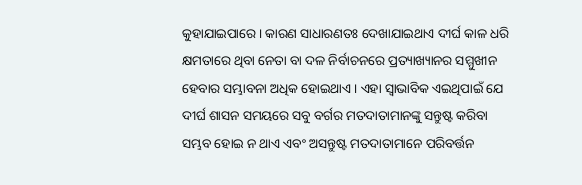କୁହାଯାଇପାରେ। କାରଣ ସାଧାରଣତଃ ଦେଖାଯାଇଥାଏ ଦୀର୍ଘ କାଳ ଧରି କ୍ଷମତାରେ ଥିବା ନେତା ବା ଦଳ ନିର୍ବାଚନରେ ପ୍ରତ୍ୟାଖ୍ୟାନର ସମ୍ମୁଖୀନ ହେବାର ସମ୍ଭାବନା ଅଧିକ ହୋଇଥାଏ। ଏହା ସ୍ବାଭାବିକ ଏଇଥିପାଇଁ ଯେ ଦୀର୍ଘ ଶାସନ ସମୟରେ ସବୁ ବର୍ଗର ମତଦାତାମାନଙ୍କୁ ସନ୍ତୁଷ୍ଟ କରିବା ସମ୍ଭବ ହୋଇ ନ ଥାଏ ଏବଂ ଅସନ୍ତୁଷ୍ଟ ମତଦାତାମାନେ ପରିବର୍ତ୍ତନ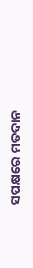ସପକ୍ଷରେ ମତଦାନ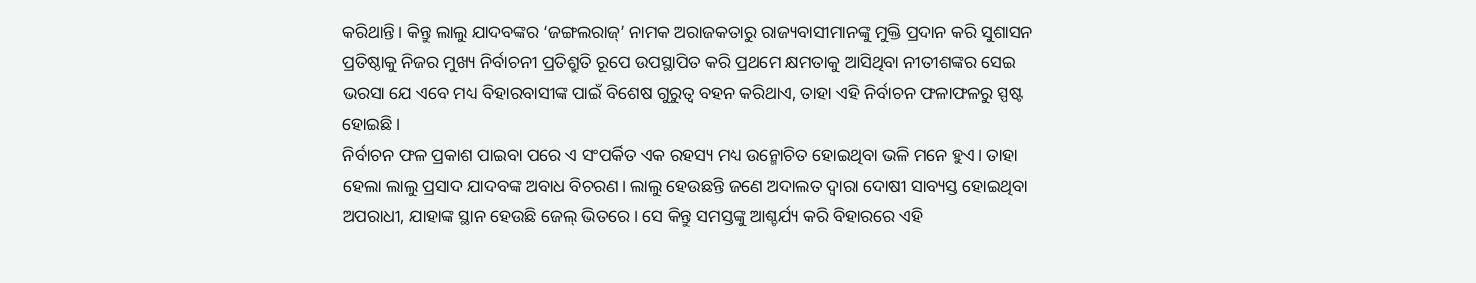କରିଥାନ୍ତି। କିନ୍ତୁ ଲାଲୁ ଯାଦବଙ୍କର ‘ଜଙ୍ଗଲରାଜ୍’ ନାମକ ଅରାଜକତାରୁ ରାଜ୍ୟବାସୀମାନଙ୍କୁ ମୁକ୍ତି ପ୍ରଦାନ କରି ସୁଶାସନ ପ୍ରତିଷ୍ଠାକୁ ନିଜର ମୁଖ୍ୟ ନିର୍ବାଚନୀ ପ୍ରତିଶ୍ରୁତି ରୂପେ ଉପସ୍ଥାପିତ କରି ପ୍ରଥମେ କ୍ଷମତାକୁ ଆସିଥିବା ନୀତୀଶଙ୍କର ସେଇ ଭରସା ଯେ ଏବେ ମଧ୍ୟ ବିହାରବାସୀଙ୍କ ପାଇଁ ବିଶେଷ ଗୁରୁତ୍ବ ବହନ କରିଥାଏ, ତାହା ଏହି ନିର୍ବାଚନ ଫଳାଫଳରୁ ସ୍ପଷ୍ଟ ହୋଇଛି।
ନିର୍ବାଚନ ଫଳ ପ୍ରକାଶ ପାଇବା ପରେ ଏ ସଂପର୍କିତ ଏକ ରହସ୍ୟ ମଧ୍ୟ ଉନ୍ମୋଚିତ ହୋଇଥିବା ଭଳି ମନେ ହୁଏ। ତାହା ହେଲା ଲାଲୁ ପ୍ରସାଦ ଯାଦବଙ୍କ ଅବାଧ ବିଚରଣ। ଲାଲୁ ହେଉଛନ୍ତି ଜଣେ ଅଦାଲତ ଦ୍ବାରା ଦୋଷୀ ସାବ୍ୟସ୍ତ ହୋଇଥିବା ଅପରାଧୀ, ଯାହାଙ୍କ ସ୍ଥାନ ହେଉଛି ଜେଲ୍ ଭିତରେ। ସେ କିନ୍ତୁ ସମସ୍ତଙ୍କୁ ଆଶ୍ଚର୍ଯ୍ୟ କରି ବିହାରରେ ଏହି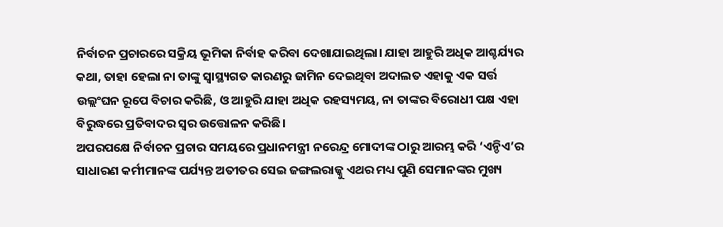ନିର୍ବାଚନ ପ୍ରଚାରରେ ସକ୍ରିୟ ଭୂମିକା ନିର୍ବାହ କରିବା ଦେଖାଯାଇଥିଲା। ଯାହା ଆହୁରି ଅଧିକ ଆଶ୍ଚର୍ଯ୍ୟର କଥା, ତାହା ହେଲା ନା ତାଙ୍କୁ ସ୍ବାସ୍ଥ୍ୟଗତ କାରଣରୁ ଜାମିନ ଦେଇଥିବା ଅଦାଲତ ଏହାକୁ ଏକ ସର୍ତ୍ତ ଉଲ୍ଲଂଘନ ରୂପେ ବିଚାର କରିଛି, ଓ ଆହୁରି ଯାହା ଅଧିକ ରହସ୍ୟମୟ, ନା ତାଙ୍କର ବିରୋଧୀ ପକ୍ଷ ଏହା ବିରୁଦ୍ଧରେ ପ୍ରତିବାଦର ସ୍ବର ଉତ୍ତୋଳନ କରିଛି।
ଅପରପକ୍ଷେ ନିର୍ବାଚନ ପ୍ରଚାର ସମୟରେ ପ୍ରଧାନମନ୍ତ୍ରୀ ନରେନ୍ଦ୍ର ମୋଦୀଙ୍କ ଠାରୁ ଆରମ୍ଭ କରି ‘ଏନ୍ଡିଏ’ର ସାଧାରଣ କର୍ମୀମାନଙ୍କ ପର୍ଯ୍ୟନ୍ତ ଅତୀତର ସେଇ ଜଙ୍ଗଲରାଜ୍କୁ ଏଥର ମଧ୍ୟ ପୁଣି ସେମାନଙ୍କର ମୁଖ୍ୟ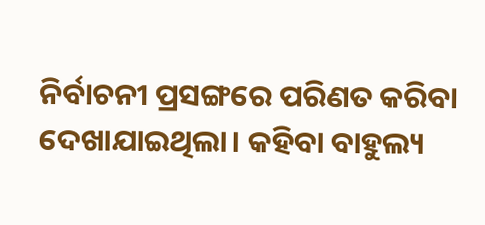ନିର୍ବାଚନୀ ପ୍ରସଙ୍ଗରେ ପରିଣତ କରିବା ଦେଖାଯାଇଥିଲା। କହିବା ବାହୁଲ୍ୟ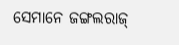ସେମାନେ ଜଙ୍ଗଲରାଜ୍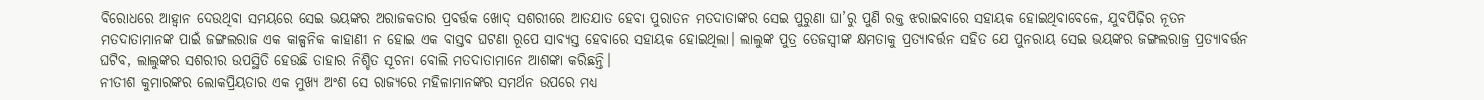ବିରୋଧରେ ଆହ୍ବାନ ଦେଉଥିବା ସମୟରେ ସେଇ ଭୟଙ୍କର ଅରାଜକତାର ପ୍ରବର୍ତ୍ତକ ଖୋଦ୍ ସଶରୀରେ ଆତଯାତ ହେବା ପୁରାତନ ମତଦାତାଙ୍କର ସେଇ ପୁରୁଣା ଘା’ରୁ ପୁଣି ରକ୍ତ ଝରାଇବାରେ ସହାୟକ ହୋଇଥିବାବେଳେ, ଯୁବପିଢ଼ିର ନୂତନ ମତଦାତାମାନଙ୍କ ପାଇଁ ଜଙ୍ଗଲରାଜ ଏକ କାଳ୍ପନିକ କାହାଣୀ ନ ହୋଇ ଏକ ବାସ୍ତବ ଘଟଣା ରୂପେ ସାବ୍ୟସ୍ତ ହେବାରେ ସହାୟକ ହୋଇଥିଲା। ଲାଲୁଙ୍କ ପୁତ୍ର ତେଜସ୍ବୀଙ୍କ କ୍ଷମତାକୁ ପ୍ରତ୍ୟାବର୍ତ୍ତନ ସହିତ ଯେ ପୁନରାୟ ସେଇ ଭୟଙ୍କର ଜଙ୍ଗଲରାଜ୍ର ପ୍ରତ୍ୟାବର୍ତ୍ତନ ଘଟିବ, ଲାଲୁଙ୍କର ସଶରୀର ଉପସ୍ଥିତି ହେଉଛି ତାହାର ନିଶ୍ଚିତ ସୂଚନା ବୋଲି ମତଦାତାମାନେ ଆଶଙ୍କା କରିଛନ୍ତି।
ନୀତୀଶ କୁମାରଙ୍କର ଲୋକପ୍ରିୟତାର ଏକ ମୁଖ୍ୟ ଅଂଶ ସେ ରାଜ୍ୟରେ ମହିଳାମାନଙ୍କର ସମର୍ଥନ ଉପରେ ମଧ୍ୟ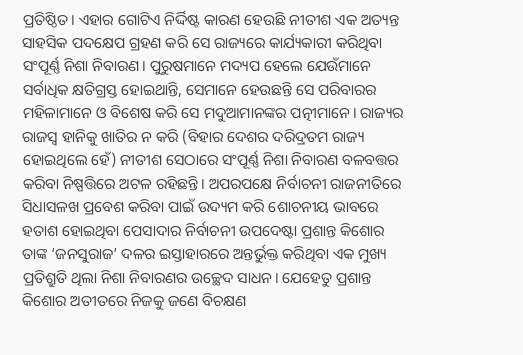ପ୍ରତିଷ୍ଠିତ। ଏହାର ଗୋଟିଏ ନିର୍ଦ୍ଦିଷ୍ଟ କାରଣ ହେଉଛି ନୀତୀଶ ଏକ ଅତ୍ୟନ୍ତ ସାହସିକ ପଦକ୍ଷେପ ଗ୍ରହଣ କରି ସେ ରାଜ୍ୟରେ କାର୍ଯ୍ୟକାରୀ କରିଥିବା ସଂପୂର୍ଣ୍ଣ ନିଶା ନିବାରଣ। ପୁରୁଷମାନେ ମଦ୍ୟପ ହେଲେ ଯେଉଁମାନେ ସର୍ବାଧିକ କ୍ଷତିଗ୍ରସ୍ତ ହୋଇଥାନ୍ତି, ସେମାନେ ହେଉଛନ୍ତି ସେ ପରିବାରର ମହିଳାମାନେ ଓ ବିଶେଷ କରି ସେ ମଦୁଆମାନଙ୍କର ପତ୍ନୀମାନେ। ରାଜ୍ୟର ରାଜସ୍ବ ହାନିକୁ ଖାତିର ନ କରି (ବିହାର ଦେଶର ଦରିଦ୍ରତମ ରାଜ୍ୟ ହୋଇଥିଲେ ହେଁ) ନୀତୀଶ ସେଠାରେ ସଂପୂର୍ଣ୍ଣ ନିଶା ନିବାରଣ ବଳବତ୍ତର କରିବା ନିଷ୍ପତ୍ତିରେ ଅଟଳ ରହିଛନ୍ତି। ଅପରପକ୍ଷେ ନିର୍ବାଚନୀ ରାଜନୀତିରେ ସିଧାସଳଖ ପ୍ରବେଶ କରିବା ପାଇଁ ଉଦ୍ୟମ କରି ଶୋଚନୀୟ ଭାବରେ ହତାଶ ହୋଇଥିବା ପେସାଦାର ନିର୍ବାଚନୀ ଉପଦେଷ୍ଟା ପ୍ରଶାନ୍ତ କିଶୋର ତାଙ୍କ ‘ଜନସୁରାଜ’ ଦଳର ଇସ୍ତାହାରରେ ଅନ୍ତର୍ଭୁକ୍ତ କରିଥିବା ଏକ ମୁଖ୍ୟ ପ୍ରତିଶ୍ରୁତି ଥିଲା ନିଶା ନିବାରଣର ଉଚ୍ଛେଦ ସାଧନ। ଯେହେତୁ ପ୍ରଶାନ୍ତ କିଶୋର ଅତୀତରେ ନିଜକୁ ଜଣେ ବିଚକ୍ଷଣ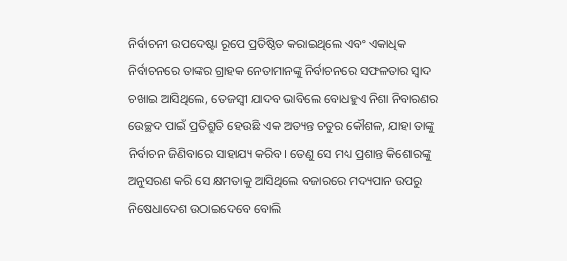ନିର୍ବାଚନୀ ଉପଦେଷ୍ଟା ରୂପେ ପ୍ରତିଷ୍ଠିତ କରାଇଥିଲେ ଏବଂ ଏକାଧିକ ନିର୍ବାଚନରେ ତାଙ୍କର ଗ୍ରାହକ ନେତାମାନଙ୍କୁ ନିର୍ବାଚନରେ ସଫଳତାର ସ୍ବାଦ ଚଖାଇ ଆସିଥିଲେ, ତେଜସ୍ବୀ ଯାଦବ ଭାବିଲେ ବୋଧହୁଏ ନିଶା ନିବାରଣର ଉେଚ୍ଛଦ ପାଇଁ ପ୍ରତିଶ୍ରୁତି ହେଉଛି ଏକ ଅତ୍ୟନ୍ତ ଚତୁର କୌଶଳ, ଯାହା ତାଙ୍କୁ ନିର୍ବାଚନ ଜିଣିବାରେ ସାହାଯ୍ୟ କରିବ। ତେଣୁ ସେ ମଧ୍ୟ ପ୍ରଶାନ୍ତ କିଶୋରଙ୍କୁ ଅନୁସରଣ କରି ସେ କ୍ଷମତାକୁ ଆସିଥିଲେ ବଜାରରେ ମଦ୍ୟପାନ ଉପରୁ ନିଷେଧାଦେଶ ଉଠାଇଦେବେ ବୋଲି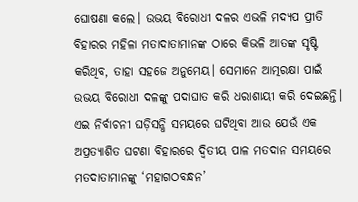ଘୋଷଣା କଲେ। ଉଭୟ ବିରୋଧୀ ଦଳର ଏଭଳି ମଦ୍ୟପ ପ୍ରୀତି ବିହାରର ମହିଳା ମତାଦାତାମାନଙ୍କ ଠାରେ କିଭଳି ଆତଙ୍କ ସୃଷ୍ଟି କରିଥିବ, ତାହା ସହଜେ ଅନୁମେୟ। ସେମାନେ ଆତ୍ମରକ୍ଷା ପାଇଁ ଉଭୟ ବିରୋଧୀ ଦଳଙ୍କୁ ପଦାଘାତ କରି ଧରାଶାୟୀ କରି ଦେଇଛନ୍ତି।
ଏଇ ନିର୍ବାଚନୀ ଘଡ଼ିସନ୍ଧି ସମୟରେ ଘଟିଥିବା ଆଉ ଯେଉଁ ଏକ ଅପ୍ରତ୍ୟାଶିତ ଘଟଣା ବିହାରରେ ଦ୍ବିତୀୟ ପାଳ ମତଦାନ ସମୟରେ ମତଦାତାମାନଙ୍କୁ ‘ମହାଗଠବନ୍ଧନ’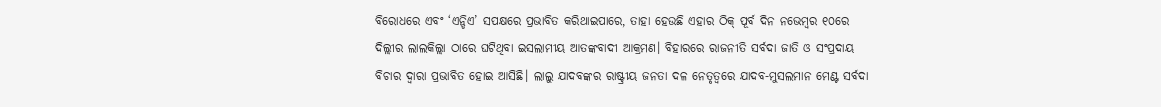ବିରୋଧରେ ଏବଂ ‘ଏନ୍ଡିଏ’ ସପକ୍ଷରେ ପ୍ରଭାବିତ କରିଥାଇପାରେ, ତାହା ହେଉଛି ଏହାର ଠିକ୍ ପୂର୍ବ ଦିନ ନଭେମ୍ବର ୧୦ରେ ଦିଲ୍ଲୀର ଲାଲକିଲ୍ଲା ଠାରେ ଘଟିଥିବା ଇସଲାମୀୟ ଆତଙ୍କବାଦୀ ଆକ୍ରମଣ। ବିହାରରେ ରାଜନୀତି ସର୍ବଦା ଜାତି ଓ ସଂପ୍ରଦାୟ ବିଚାର ଦ୍ବାରା ପ୍ରଭାବିତ ହୋଇ ଆସିଛି। ଲାଲୁ ଯାଦବଙ୍କର ରାଷ୍ଟ୍ରୀୟ ଜନତା ଦଳ ନେତୃତ୍ବରେ ଯାଦବ-ମୁସଲମାନ ମେଣ୍ଟ ସର୍ବଦା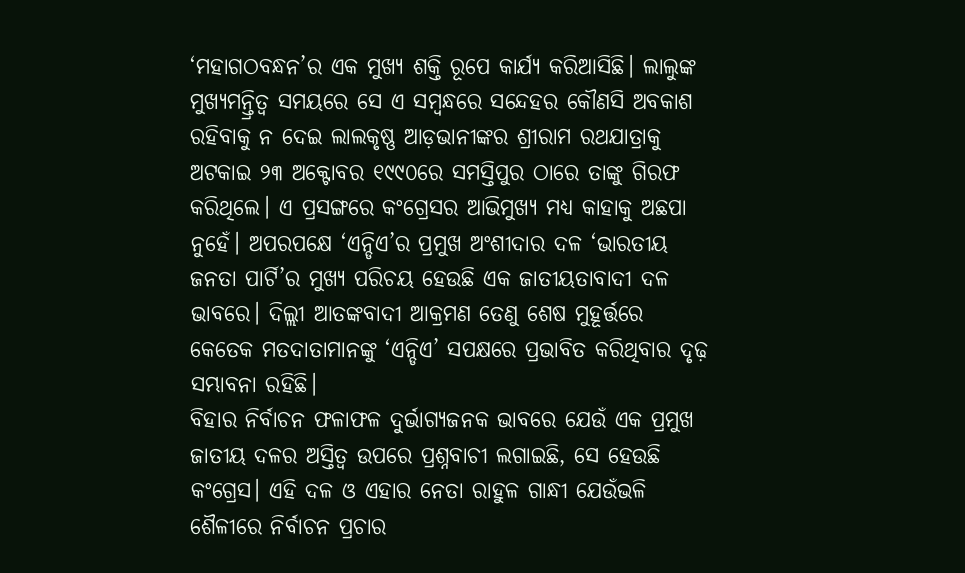‘ମହାଗଠବନ୍ଧନ’ର ଏକ ମୁଖ୍ୟ ଶକ୍ତି ରୂପେ କାର୍ଯ୍ୟ କରିଆସିଛି। ଲାଲୁଙ୍କ ମୁଖ୍ୟମନ୍ତ୍ରିତ୍ବ ସମୟରେ ସେ ଏ ସମ୍ବନ୍ଧରେ ସନ୍ଦେହର କୌଣସି ଅବକାଶ ରହିବାକୁ ନ ଦେଇ ଲାଲକୃଷ୍ଣ ଆଡ଼ଭାନୀଙ୍କର ଶ୍ରୀରାମ ରଥଯାତ୍ରାକୁ ଅଟକାଇ ୨୩ ଅକ୍ଟୋବର ୧୯୯୦ରେ ସମସ୍ତିପୁର ଠାରେ ତାଙ୍କୁ ଗିରଫ କରିଥିଲେ। ଏ ପ୍ରସଙ୍ଗରେ କଂଗ୍ରେସର ଆଭିମୁଖ୍ୟ ମଧ୍ୟ କାହାକୁ ଅଛପା ନୁହେଁ। ଅପରପକ୍ଷେ ‘ଏନ୍ଡିଏ’ର ପ୍ରମୁଖ ଅଂଶୀଦାର ଦଳ ‘ଭାରତୀୟ ଜନତା ପାର୍ଟି’ର ମୁଖ୍ୟ ପରିଚୟ ହେଉଛି ଏକ ଜାତୀୟତାବାଦୀ ଦଳ ଭାବରେ। ଦିଲ୍ଲୀ ଆତଙ୍କବାଦୀ ଆକ୍ରମଣ ତେଣୁ ଶେଷ ମୁହୂର୍ତ୍ତରେ କେତେକ ମତଦାତାମାନଙ୍କୁ ‘ଏନ୍ଡିଏ’ ସପକ୍ଷରେ ପ୍ରଭାବିତ କରିଥିବାର ଦୃଢ଼ ସମ୍ଭାବନା ରହିଛି।
ବିହାର ନିର୍ବାଚନ ଫଳାଫଳ ଦୁର୍ଭାଗ୍ୟଜନକ ଭାବରେ ଯେଉଁ ଏକ ପ୍ରମୁଖ ଜାତୀୟ ଦଳର ଅସ୍ତିତ୍ବ ଉପରେ ପ୍ରଶ୍ନବାଚୀ ଲଗାଇଛି, ସେ ହେଉଛି କଂଗ୍ରେସ। ଏହି ଦଳ ଓ ଏହାର ନେତା ରାହୁଳ ଗାନ୍ଧୀ ଯେଉଁଭଳି ଶୈଳୀରେ ନିର୍ବାଚନ ପ୍ରଚାର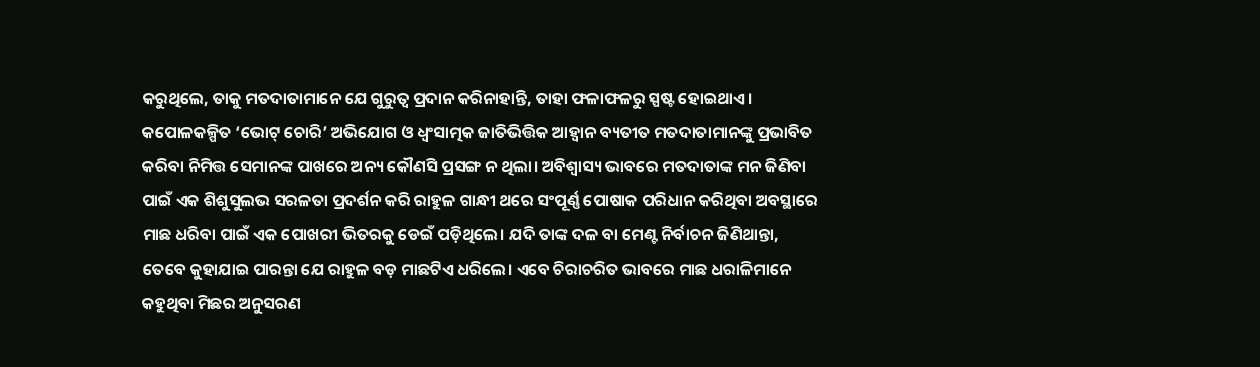କରୁଥିଲେ, ତାକୁ ମତଦାତାମାନେ ଯେ ଗୁରୁତ୍ବ ପ୍ରଦାନ କରିନାହାନ୍ତି, ତାହା ଫଳାଫଳରୁ ସ୍ପଷ୍ଟ ହୋଇଥାଏ। କପୋଳକଳ୍ପିତ ‘ଭୋଟ୍ ଚୋରି’ ଅଭିଯୋଗ ଓ ଧ୍ବଂସାତ୍ମକ ଜାତିଭିତ୍ତିକ ଆହ୍ବାନ ବ୍ୟତୀତ ମତଦାତାମାନଙ୍କୁ ପ୍ରଭାବିତ କରିବା ନିମିତ୍ତ ସେମାନଙ୍କ ପାଖରେ ଅନ୍ୟ କୌଣସି ପ୍ରସଙ୍ଗ ନ ଥିଲା। ଅବିଶ୍ବାସ୍ୟ ଭାବରେ ମତଦାତାଙ୍କ ମନ ଜିଣିବା ପାଇଁ ଏକ ଶିଶୁସୁଲଭ ସରଳତା ପ୍ରଦର୍ଶନ କରି ରାହୁଳ ଗାନ୍ଧୀ ଥରେ ସଂପୂର୍ଣ୍ଣ ପୋଷାକ ପରିଧାନ କରିଥିବା ଅବସ୍ଥାରେ ମାଛ ଧରିବା ପାଇଁ ଏକ ପୋଖରୀ ଭିତରକୁ ଡେଇଁ ପଡ଼ିଥିଲେ। ଯଦି ତାଙ୍କ ଦଳ ବା ମେଣ୍ଟ ନିର୍ବାଚନ ଜିଣିଥାନ୍ତା, ତେବେ କୁହାଯାଇ ପାରନ୍ତା ଯେ ରାହୁଳ ବଡ଼ ମାଛଟିଏ ଧରିଲେ। ଏବେ ଚିରାଚରିତ ଭାବରେ ମାଛ ଧରାଳିମାନେ କହୁଥିବା ମିଛର ଅନୁସରଣ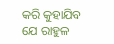କରି କୁହାଯିବ ଯେ ରାହୁଳ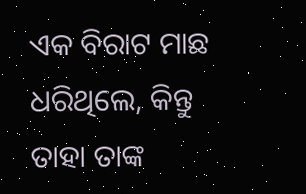ଏକ ବିରାଟ ମାଛ ଧରିଥିଲେ, କିନ୍ତୁ ତାହା ତାଙ୍କ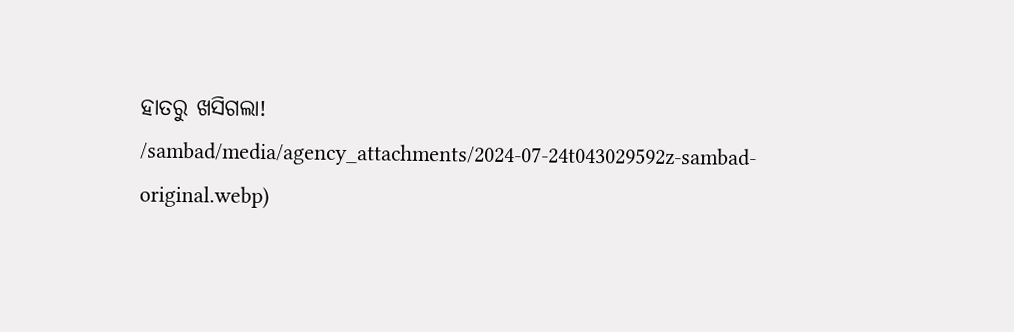ହାତରୁ ଖସିଗଲା!
/sambad/media/agency_attachments/2024-07-24t043029592z-sambad-original.webp)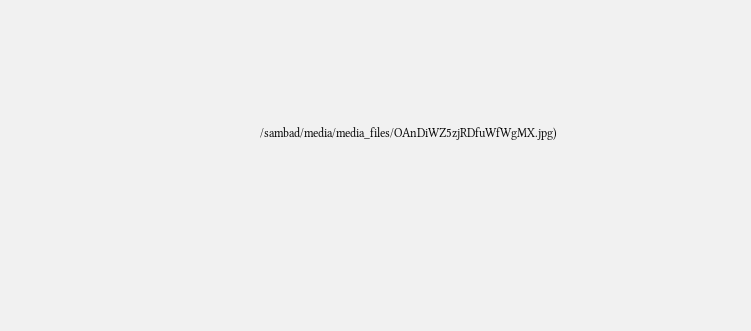/sambad/media/media_files/OAnDiWZ5zjRDfuWfWgMX.jpg)